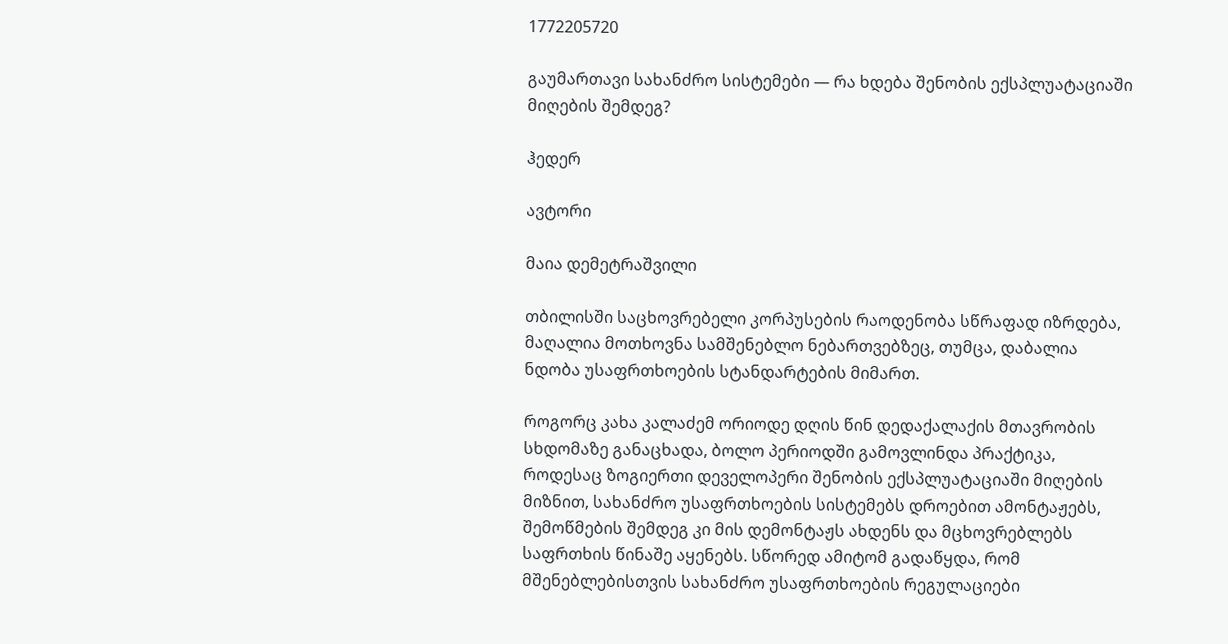1772205720

გაუმართავი სახანძრო სისტემები — რა ხდება შენობის ექსპლუატაციაში მიღების შემდეგ?

ჰედერ

ავტორი

მაია დემეტრაშვილი

თბილისში საცხოვრებელი კორპუსების რაოდენობა სწრაფად იზრდება, მაღალია მოთხოვნა სამშენებლო ნებართვებზეც, თუმცა, დაბალია ნდობა უსაფრთხოების სტანდარტების მიმართ.

როგორც კახა კალაძემ ორიოდე დღის წინ დედაქალაქის მთავრობის სხდომაზე განაცხადა, ბოლო პერიოდში გამოვლინდა პრაქტიკა, როდესაც ზოგიერთი დეველოპერი შენობის ექსპლუატაციაში მიღების მიზნით, სახანძრო უსაფრთხოების სისტემებს დროებით ამონტაჟებს, შემოწმების შემდეგ კი მის დემონტაჟს ახდენს და მცხოვრებლებს საფრთხის წინაშე აყენებს. სწორედ ამიტომ გადაწყდა, რომ მშენებლებისთვის სახანძრო უსაფრთხოების რეგულაციები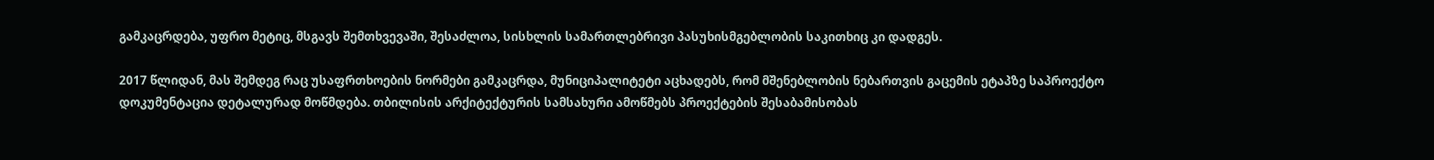გამკაცრდება, უფრო მეტიც, მსგავს შემთხვევაში, შესაძლოა, სისხლის სამართლებრივი პასუხისმგებლობის საკითხიც კი დადგეს.

2017 წლიდან, მას შემდეგ რაც უსაფრთხოების ნორმები გამკაცრდა, მუნიციპალიტეტი აცხადებს, რომ მშენებლობის ნებართვის გაცემის ეტაპზე საპროექტო დოკუმენტაცია დეტალურად მოწმდება. თბილისის არქიტექტურის სამსახური ამოწმებს პროექტების შესაბამისობას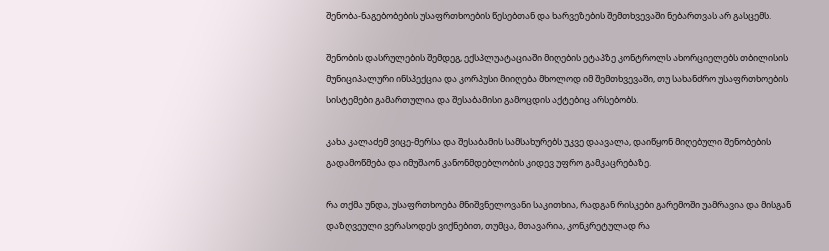შენობა-ნაგებობების უსაფრთხოების წესებთან და ხარვეზების შემთხვევაში ნებართვას არ გასცემს.

შენობის დასრულების შემდეგ, ექსპლუატაციაში მიღების ეტაპზე კონტროლს ახორციელებს თბილისის მუნიციპალური ინსპექცია და კორპუსი მიიღება მხოლოდ იმ შემთხვევაში, თუ სახანძრო უსაფრთხოების სისტემები გამართულია და შესაბამისი გამოცდის აქტებიც არსებობს.

კახა კალაძემ ვიცე-მერსა და შესაბამის სამსახურებს უკვე დაავალა, დაიწყონ მიღებული შენობების გადამოწმება და იმუშაონ კანონმდებლობის კიდევ უფრო გამკაცრებაზე.

რა თქმა უნდა, უსაფრთხოება მნიშვნელოვანი საკითხია, რადგან რისკები გარემოში უამრავია და მისგან დაზღვეული ვერასოდეს ვიქნებით, თუმცა, მთავარია, კონკრეტულად რა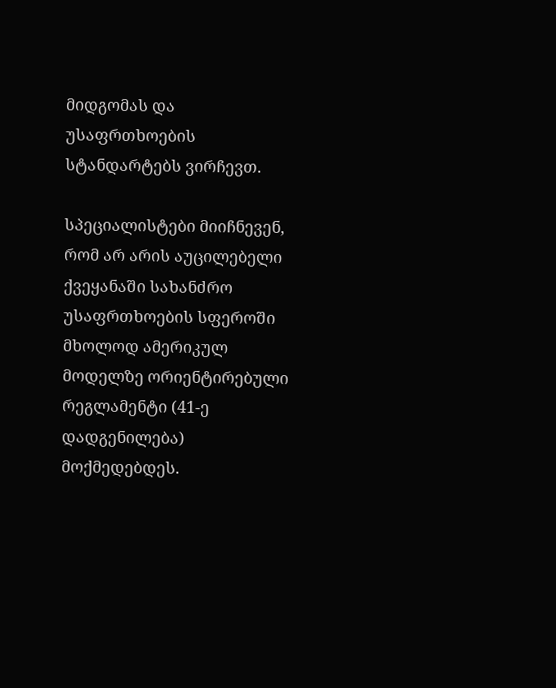მიდგომას და უსაფრთხოების სტანდარტებს ვირჩევთ.

სპეციალისტები მიიჩნევენ, რომ არ არის აუცილებელი ქვეყანაში სახანძრო უსაფრთხოების სფეროში მხოლოდ ამერიკულ მოდელზე ორიენტირებული რეგლამენტი (41-ე დადგენილება) მოქმედებდეს.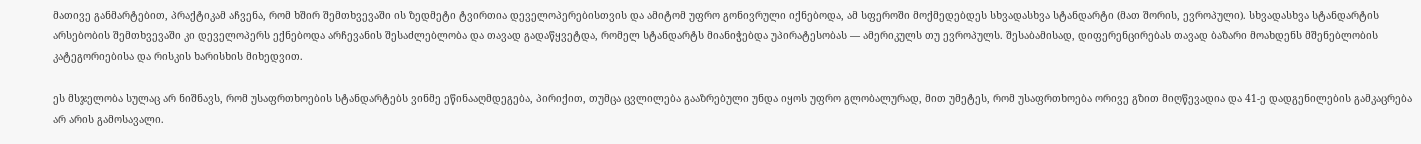მათივე განმარტებით, პრაქტიკამ აჩვენა, რომ ხშირ შემთხვევაში ის ზედმეტი ტვირთია დეველოპერებისთვის და ამიტომ უფრო გონივრული იქნებოდა, ამ სფეროში მოქმედებდეს სხვადასხვა სტანდარტი (მათ შორის, ევროპული). სხვადასხვა სტანდარტის არსებობის შემთხვევაში კი დეველოპერს ექნებოდა არჩევანის შესაძლებლობა და თავად გადაწყვეტდა, რომელ სტანდარტს მიანიჭებდა უპირატესობას — ამერიკულს თუ ევროპულს. შესაბამისად, დიფერენცირებას თავად ბაზარი მოახდენს მშენებლობის კატეგორიებისა და რისკის ხარისხის მიხედვით.

ეს მსჯელობა სულაც არ ნიშნავს, რომ უსაფრთხოების სტანდარტებს ვინმე ეწინააღმდეგება, პირიქით, თუმცა ცვლილება გააზრებული უნდა იყოს უფრო გლობალურად, მით უმეტეს, რომ უსაფრთხოება ორივე გზით მიღწევადია და 41-ე დადგენილების გამკაცრება არ არის გამოსავალი.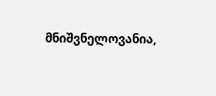მნიშვნელოვანია,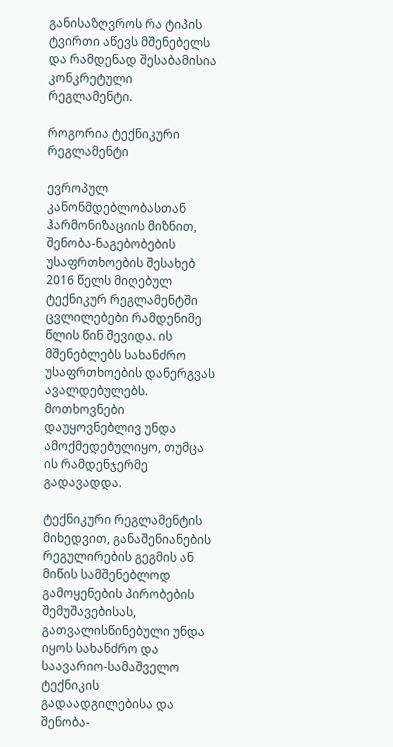განისაზღვროს რა ტიპის ტვირთი აწევს მშენებელს და რამდენად შესაბამისია კონკრეტული რეგლამენტი.

როგორია ტექნიკური რეგლამენტი

ევროპულ კანონმდებლობასთან ჰარმონიზაციის მიზნით, შენობა-ნაგებობების უსაფრთხოების შესახებ 2016 წელს მიღებულ ტექნიკურ რეგლამენტში ცვლილებები რამდენიმე წლის წინ შევიდა. ის მშენებლებს სახანძრო უსაფრთხოების დანერგვას ავალდებულებს. მოთხოვნები დაუყოვნებლივ უნდა ამოქმედებულიყო, თუმცა ის რამდენჯერმე გადავადდა.

ტექნიკური რეგლამენტის მიხედვით, განაშენიანების რეგულირების გეგმის ან მიწის სამშენებლოდ გამოყენების პირობების შემუშავებისას, გათვალისწინებული უნდა იყოს სახანძრო და საავარიო-სამაშველო ტექნიკის გადაადგილებისა და შენობა-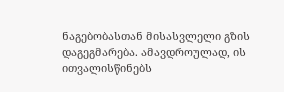ნაგებობასთან მისასვლელი გზის დაგეგმარება. ამავდროულად, ის ითვალისწინებს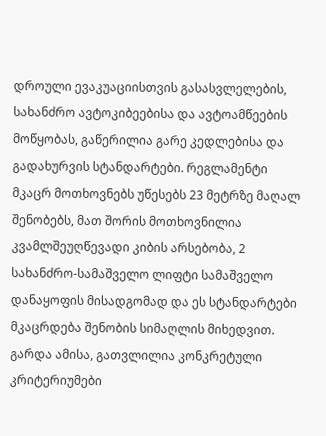დროული ევაკუაციისთვის გასასვლელების, სახანძრო ავტოკიბეებისა და ავტოამწეების მოწყობას, გაწერილია გარე კედლებისა და გადახურვის სტანდარტები. რეგლამენტი მკაცრ მოთხოვნებს უწესებს 23 მეტრზე მაღალ შენობებს, მათ შორის მოთხოვნილია კვამლშეუღწევადი კიბის არსებობა, 2 სახანძრო-სამაშველო ლიფტი სამაშველო დანაყოფის მისადგომად და ეს სტანდარტები მკაცრდება შენობის სიმაღლის მიხედვით. გარდა ამისა, გათვლილია კონკრეტული კრიტერიუმები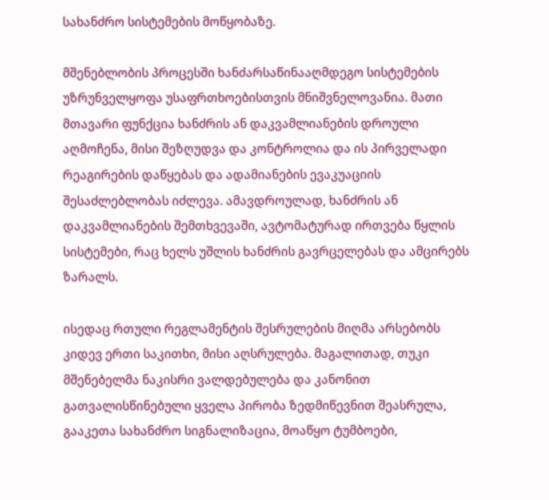სახანძრო სისტემების მოწყობაზე.

მშენებლობის პროცესში ხანძარსაწინააღმდეგო სისტემების უზრუნველყოფა უსაფრთხოებისთვის მნიშვნელოვანია. მათი მთავარი ფუნქცია ხანძრის ან დაკვამლიანების დროული აღმოჩენა, მისი შეზღუდვა და კონტროლია და ის პირველადი რეაგირების დაწყებას და ადამიანების ევაკუაციის შესაძლებლობას იძლევა. ამავდროულად, ხანძრის ან დაკვამლიანების შემთხვევაში, ავტომატურად ირთვება წყლის სისტემები, რაც ხელს უშლის ხანძრის გავრცელებას და ამცირებს ზარალს.

ისედაც რთული რეგლამენტის შესრულების მიღმა არსებობს კიდევ ერთი საკითხი, მისი აღსრულება. მაგალითად, თუკი მშენებელმა ნაკისრი ვალდებულება და კანონით გათვალისწინებული ყველა პირობა ზედმიწევნით შეასრულა, გააკეთა სახანძრო სიგნალიზაცია, მოაწყო ტუმბოები,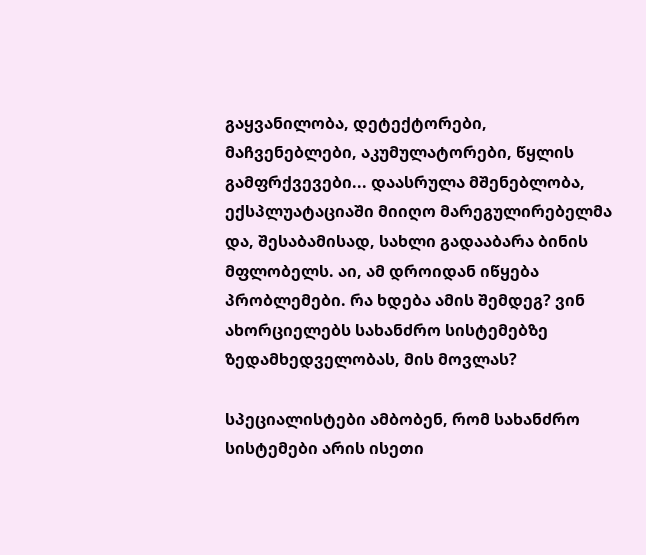გაყვანილობა, დეტექტორები, მაჩვენებლები, აკუმულატორები, წყლის გამფრქვევები... დაასრულა მშენებლობა, ექსპლუატაციაში მიიღო მარეგულირებელმა და, შესაბამისად, სახლი გადააბარა ბინის მფლობელს. აი, ამ დროიდან იწყება პრობლემები. რა ხდება ამის შემდეგ? ვინ ახორციელებს სახანძრო სისტემებზე ზედამხედველობას, მის მოვლას?

სპეციალისტები ამბობენ, რომ სახანძრო სისტემები არის ისეთი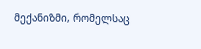მექანიზმი, რომელსაც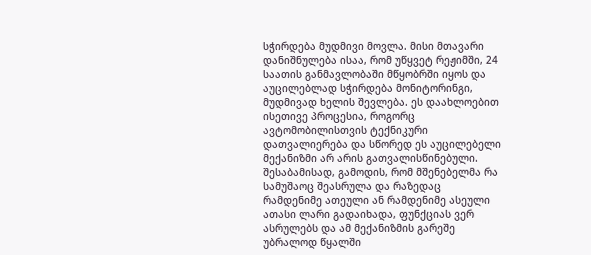სჭირდება მუდმივი მოვლა. მისი მთავარი დანიშნულება ისაა, რომ უწყვეტ რეჟიმში, 24 საათის განმავლობაში მწყობრში იყოს და აუცილებლად სჭირდება მონიტორინგი, მუდმივად ხელის შევლება. ეს დაახლოებით ისეთივე პროცესია, როგორც ავტომობილისთვის ტექნიკური დათვალიერება და სწორედ ეს აუცილებელი მექანიზმი არ არის გათვალისწინებული. შესაბამისად, გამოდის, რომ მშენებელმა რა სამუშაოც შეასრულა და რაზედაც რამდენიმე ათეული ან რამდენიმე ასეული ათასი ლარი გადაიხადა, ფუნქციას ვერ ასრულებს და ამ მექანიზმის გარეშე უბრალოდ წყალში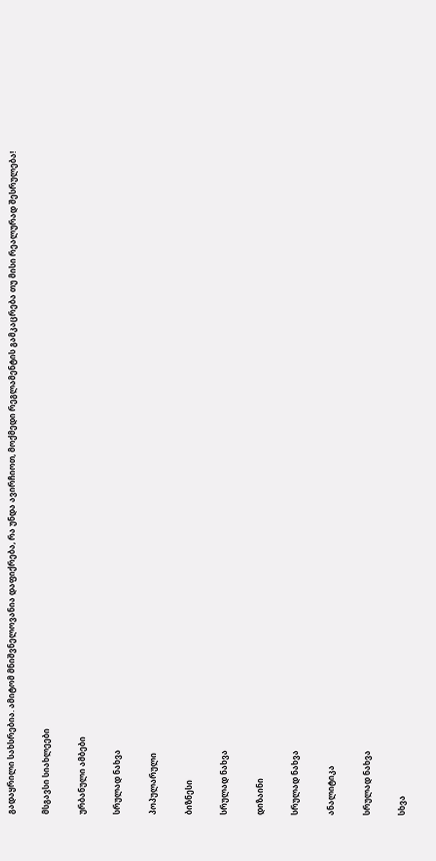გადაყრილი სახსრებია. ამიტომ მნიშვნელოვანია დაფიქრება, რა უნდა ავირჩიოთ, მოქმედი რეგლამენტის გამკაცრება თუ მისი რეალურად შესრულება!

მსგავსი სიახლეები

ურბანული ამბები

სრულად ნახვა

პოპულარული

ბიზნესი

სრულად ნახვა

დიზაინი

სრულად ნახვა

ანალიტიკა

სრულად ნახვა

სხვა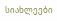სიახლეები